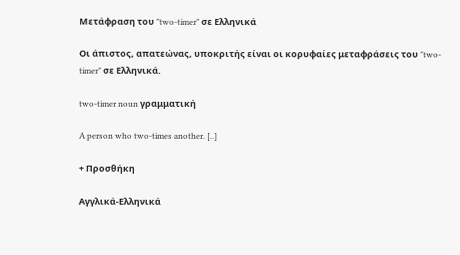Μετάφραση του "two-timer" σε Ελληνικά

Οι άπιστος, απατεώνας, υποκριτής είναι οι κορυφαίες μεταφράσεις του "two-timer" σε Ελληνικά.

two-timer noun γραμματική

A person who two-times another. [..]

+ Προσθήκη

Αγγλικά-Ελληνικά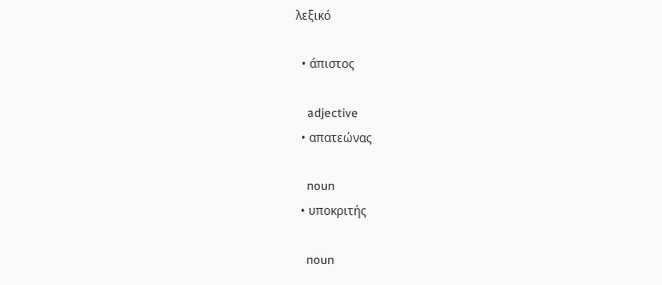λεξικό

  • άπιστος

    adjective
  • απατεώνας

    noun
  • υποκριτής

    noun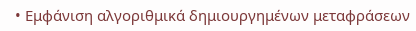• Εμφάνιση αλγοριθμικά δημιουργημένων μεταφράσεων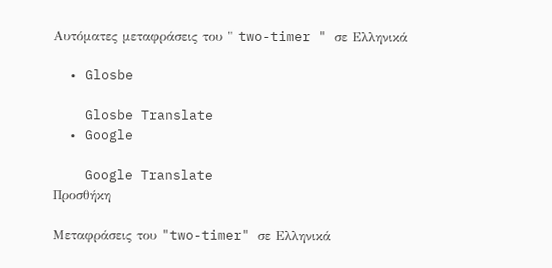Αυτόματες μεταφράσεις του " two-timer " σε Ελληνικά

  • Glosbe

    Glosbe Translate
  • Google

    Google Translate
Προσθήκη

Μεταφράσεις του "two-timer" σε Ελληνικά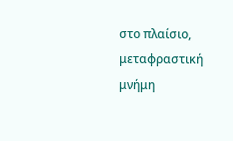στο πλαίσιο, μεταφραστική μνήμη